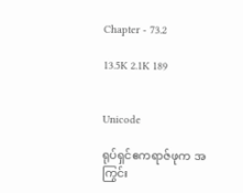Chapter - 73.2

13.5K 2.1K 189


Unicode

ရုပ်ရှင်ဧကရာဇ်ဖုက အကြွင်း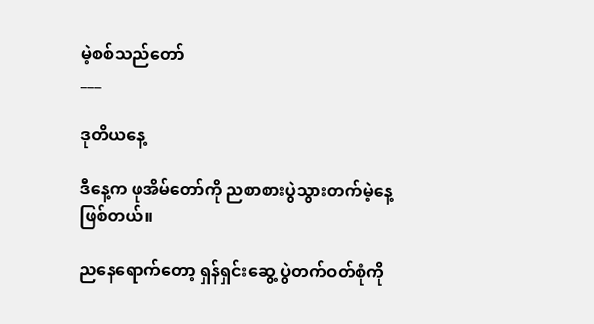မဲ့စစ်သည်တော်
___

ဒုတိယနေ့

ဒီနေ့က ဖုအိမ်တော်ကို ညစာစားပွဲသွားတက်မဲ့နေ့ဖြစ်တယ်။

ညနေရောက်တော့ ရှန်ရှင်းဆွေ့ ပွဲတက်ဝတ်စုံကို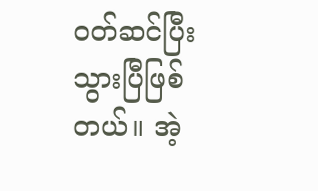ဝတ်ဆင်ပြီးသွားပြီဖြစ်တယ်။ အဲ့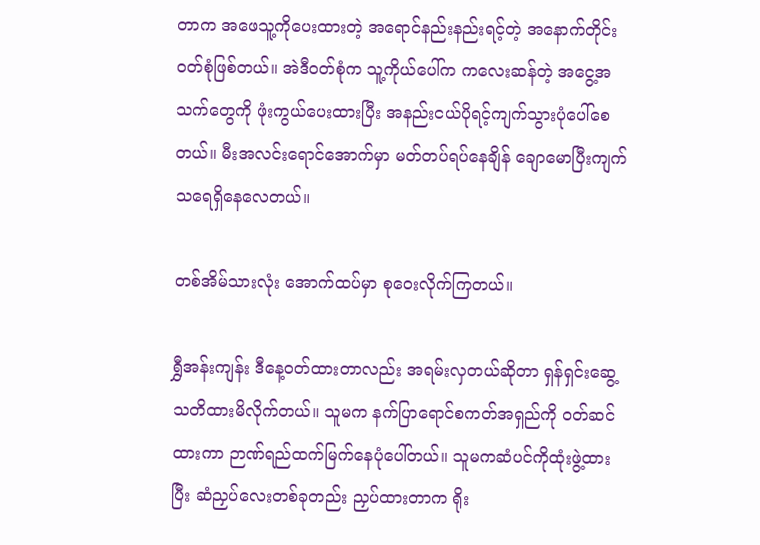တာက အဖေသူ့ကိုပေးထားတဲ့ အရောင်နည်းနည်းရင့်တဲ့ အနောက်တိုင်းဝတ်စုံဖြစ်တယ်။ အဲဒီဝတ်စုံက သူ့ကိုယ်ပေါ်က ကလေးဆန်တဲ့ အငွေ့အသက်တွေကို ဖုံးကွယ်ပေးထားပြီး အနည်းငယ်ပိုရင့်ကျက်သွားပုံပေါ်စေတယ်။ မီးအလင်းရောင်အောက်မှာ မတ်တပ်ရပ်နေချိန် ချောမောပြီးကျက်သရေရှိနေလေတယ်။

တစ်အိမ်သားလုံး အောက်ထပ်မှာ စုဝေးလိုက်ကြတယ်။

ရွှီအန်းကျန်း ဒီနေ့ဝတ်ထားတာလည်း အရမ်းလှတယ်ဆိုတာ ရှန်ရှင်းဆွေ့သတိထားမိလိုက်တယ်။ သူမက နက်ပြာရောင်စကတ်အရှည်ကို ဝတ်ဆင်ထားကာ ဉာဏ်ရည်ထက်မြက်နေပုံပေါ်တယ်။ သူမကဆံပင်ကိုထုံးဖွဲ့ထားပြီး ဆံညှပ်လေးတစ်ခုတည်း ညှပ်ထားတာက ရိုး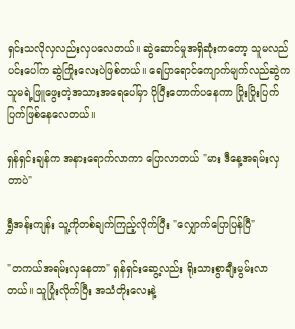ရှင်းသလိုလှလည်းလှပလေတယ်။ ဆွဲဆောင်မှုအရှိဆုံးကတော့ သူမလည်ပင်းပေါ်က ဆွဲကြိုးလေးပဲဖြစ်တယ်။ ရေပြာရောင်ကျောက်မျက်လည်ဆွဲက သူမရဲ့ဖြူဖွေးတဲ့အသားအရေပေါ်မှာ ပိုပြီးတောက်ပနေကာ ပြိုးပြိုးပြက်ပြက်ဖြစ်နေလေတယ်။

ရှန်ရှင်းချန်က အနားရောက်လာကာ ပြောလာတယ် "မား ဒီနေ့အရမ်းလှတာပဲ"

ရွှီအန်းကျန်း သူ့ကိုတစ်ချက်ကြည့်လိုက်ပြီး "လျှောက်ပြောပြန်ပြီ"

"တကယ်အရမ်းလှနေတာ" ရှန်ရှင်းဆွေ့လည်း ရိုးသားစွာချီးမွမ်းလာတယ်။ သူပြုံးလိုက်ပြီး အသံတိုးလေးနဲ့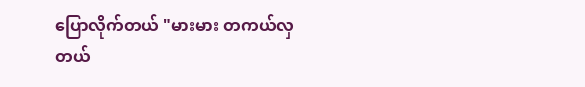ပြောလိုက်တယ် "မားမား တကယ်လှတယ်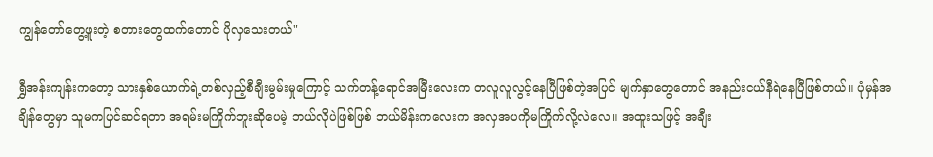ကျွန်တော်တွေ့ဖူးတဲ့ စတားတွေထက်တောင် ပိုလှသေးတယ်"

ရွှီအန်းကျန်းကတော့ သားနှစ်ယောက်ရဲ့တစ်လှည့်စီချီးမွမ်းမှုကြောင့် သက်တန့်ရောင်အမြီးလေးက တလူလူလွင့်နေပြီဖြစ်တဲ့အပြင် မျက်နှာတွေတောင် အနည်းငယ်နီရဲနေပြီဖြစ်တယ်။ ပုံမှန်အချိန်တွေမှာ သူမကပြင်ဆင်ရတာ အရမ်းမကြိုက်ဘူးဆိုပေမဲ့ ဘယ်လိုပဲဖြစ်ဖြစ် ဘယ်မိန်းကလေးက အလှအပကိုမကြိုက်လို့လဲလေ။ အထူးသဖြင့် အချီး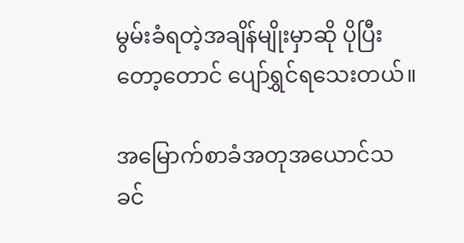မွမ်းခံရတဲ့အချိန်မျိုးမှာဆို ပိုပြီးတော့တောင် ပျော်ရွှင်ရသေးတယ်။

အမြောက်စာခံအတုအယောင်သခင်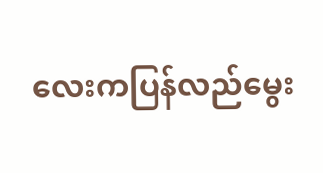လေးကပြန်လည်မွေး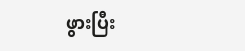ဖွားပြီး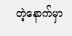တဲ့နောက်မှာ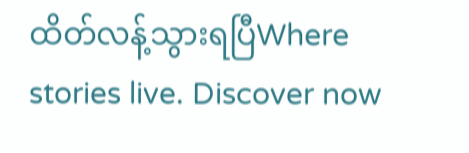ထိတ်လန့်သွားရပြီWhere stories live. Discover now